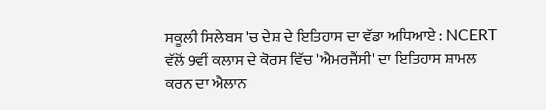ਸਕੂਲੀ ਸਿਲੇਬਸ 'ਚ ਦੇਸ਼ ਦੇ ਇਤਿਹਾਸ ਦਾ ਵੱਡਾ ਅਧਿਆਏ : NCERT ਵੱਲੋਂ 9ਵੀਂ ਕਲਾਸ ਦੇ ਕੋਰਸ ਵਿੱਚ 'ਐਮਰਜੈਂਸੀ' ਦਾ ਇਤਿਹਾਸ ਸ਼ਾਮਲ ਕਰਨ ਦਾ ਐਲਾਨ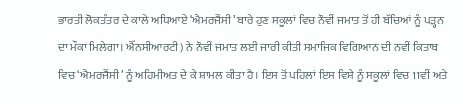ਭਾਰਤੀ ਲੋਕਤੰਤਰ ਦੇ ਕਾਲੇ ਅਧਿਆਏ ‘ਐਮਰਜੈਂਸੀ’ ਬਾਰੇ ਹੁਣ ਸਕੂਲਾਂ ਵਿਚ ਨੌਵੀਂ ਜਮਾਤ ਤੋਂ ਹੀ ਬੱਚਿਆਂ ਨੂੰ ਪੜ੍ਹਨ ਦਾ ਮੌਕਾ ਮਿਲੇਗਾ। ਐੱਨਸੀਆਰਟੀ) ਨੇ ਨੌਵੀਂ ਜਮਾਤ ਲਈ ਜਾਰੀ ਕੀਤੀ ਸਮਾਜਿਕ ਵਿਗਿਆਨ ਦੀ ਨਵੀਂ ਕਿਤਾਬ ਵਿਚ ‘ਐਮਰਜੈਂਸੀ’ ਨੂੰ ਅਹਿਮੀਅਤ ਦੇ ਕੇ ਸ਼ਾਮਲ ਕੀਤਾ ਹੈ। ਇਸ ਤੋਂ ਪਹਿਲਾਂ ਇਸ ਵਿਸ਼ੇ ਨੂੰ ਸਕੂਲਾਂ ਵਿਚ 11ਵੀਂ ਅਤੇ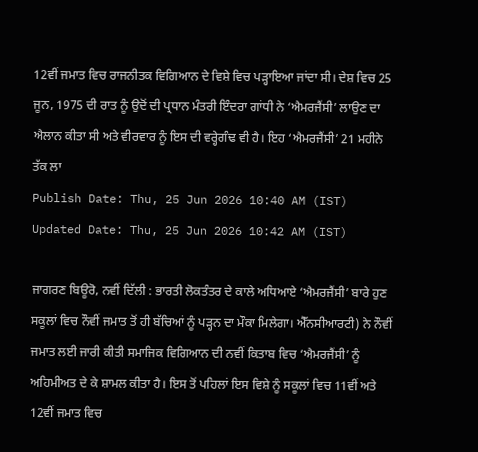12ਵੀਂ ਜਮਾਤ ਵਿਚ ਰਾਜਨੀਤਕ ਵਿਗਿਆਨ ਦੇ ਵਿਸ਼ੇ ਵਿਚ ਪੜ੍ਹਾਇਆ ਜਾਂਦਾ ਸੀ। ਦੇਸ਼ ਵਿਚ 25 ਜੂਨ, 1975 ਦੀ ਰਾਤ ਨੂੰ ਉਦੋਂ ਦੀ ਪ੍ਰਧਾਨ ਮੰਤਰੀ ਇੰਦਰਾ ਗਾਂਧੀ ਨੇ ‘ਐਮਰਜੈਂਸੀ’ ਲਾਉਣ ਦਾ ਐਲਾਨ ਕੀਤਾ ਸੀ ਅਤੇ ਵੀਰਵਾਰ ਨੂੰ ਇਸ ਦੀ ਵਰ੍ਹੇਗੰਢ ਵੀ ਹੈ। ਇਹ ‘ਐਮਰਜੈਂਸੀ’ 21 ਮਹੀਨੇ ਤੱਕ ਲਾ
Publish Date: Thu, 25 Jun 2026 10:40 AM (IST)
Updated Date: Thu, 25 Jun 2026 10:42 AM (IST)

ਜਾਗਰਣ ਬਿਊਰੋ, ਨਵੀਂ ਦਿੱਲੀ : ਭਾਰਤੀ ਲੋਕਤੰਤਰ ਦੇ ਕਾਲੇ ਅਧਿਆਏ ‘ਐਮਰਜੈਂਸੀ’ ਬਾਰੇ ਹੁਣ ਸਕੂਲਾਂ ਵਿਚ ਨੌਵੀਂ ਜਮਾਤ ਤੋਂ ਹੀ ਬੱਚਿਆਂ ਨੂੰ ਪੜ੍ਹਨ ਦਾ ਮੌਕਾ ਮਿਲੇਗਾ। ਐੱਨਸੀਆਰਟੀ) ਨੇ ਨੌਵੀਂ ਜਮਾਤ ਲਈ ਜਾਰੀ ਕੀਤੀ ਸਮਾਜਿਕ ਵਿਗਿਆਨ ਦੀ ਨਵੀਂ ਕਿਤਾਬ ਵਿਚ ‘ਐਮਰਜੈਂਸੀ’ ਨੂੰ ਅਹਿਮੀਅਤ ਦੇ ਕੇ ਸ਼ਾਮਲ ਕੀਤਾ ਹੈ। ਇਸ ਤੋਂ ਪਹਿਲਾਂ ਇਸ ਵਿਸ਼ੇ ਨੂੰ ਸਕੂਲਾਂ ਵਿਚ 11ਵੀਂ ਅਤੇ 12ਵੀਂ ਜਮਾਤ ਵਿਚ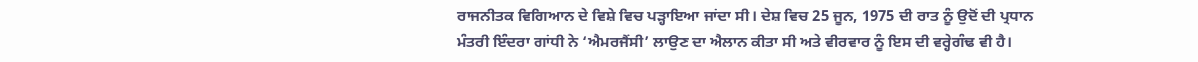ਰਾਜਨੀਤਕ ਵਿਗਿਆਨ ਦੇ ਵਿਸ਼ੇ ਵਿਚ ਪੜ੍ਹਾਇਆ ਜਾਂਦਾ ਸੀ। ਦੇਸ਼ ਵਿਚ 25 ਜੂਨ, 1975 ਦੀ ਰਾਤ ਨੂੰ ਉਦੋਂ ਦੀ ਪ੍ਰਧਾਨ ਮੰਤਰੀ ਇੰਦਰਾ ਗਾਂਧੀ ਨੇ ‘ਐਮਰਜੈਂਸੀ’ ਲਾਉਣ ਦਾ ਐਲਾਨ ਕੀਤਾ ਸੀ ਅਤੇ ਵੀਰਵਾਰ ਨੂੰ ਇਸ ਦੀ ਵਰ੍ਹੇਗੰਢ ਵੀ ਹੈ।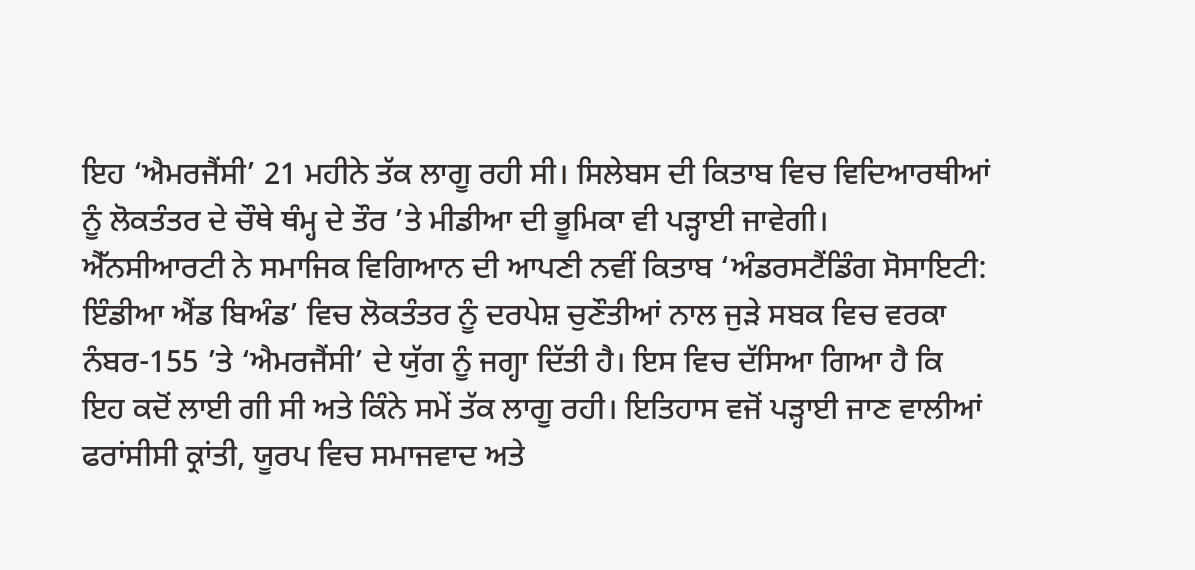ਇਹ ‘ਐਮਰਜੈਂਸੀ’ 21 ਮਹੀਨੇ ਤੱਕ ਲਾਗੂ ਰਹੀ ਸੀ। ਸਿਲੇਬਸ ਦੀ ਕਿਤਾਬ ਵਿਚ ਵਿਦਿਆਰਥੀਆਂ ਨੂੰ ਲੋਕਤੰਤਰ ਦੇ ਚੌਥੇ ਥੰਮ੍ਹ ਦੇ ਤੌਰ ’ਤੇ ਮੀਡੀਆ ਦੀ ਭੂਮਿਕਾ ਵੀ ਪੜ੍ਹਾਈ ਜਾਵੇਗੀ।
ਐੱਨਸੀਆਰਟੀ ਨੇ ਸਮਾਜਿਕ ਵਿਗਿਆਨ ਦੀ ਆਪਣੀ ਨਵੀਂ ਕਿਤਾਬ ‘ਅੰਡਰਸਟੈਂਡਿੰਗ ਸੋਸਾਇਟੀ: ਇੰਡੀਆ ਐਂਡ ਬਿਅੰਡ’ ਵਿਚ ਲੋਕਤੰਤਰ ਨੂੰ ਦਰਪੇਸ਼ ਚੁਣੌਤੀਆਂ ਨਾਲ ਜੁੜੇ ਸਬਕ ਵਿਚ ਵਰਕਾ ਨੰਬਰ-155 ’ਤੇ ‘ਐਮਰਜੈਂਸੀ’ ਦੇ ਯੁੱਗ ਨੂੰ ਜਗ੍ਹਾ ਦਿੱਤੀ ਹੈ। ਇਸ ਵਿਚ ਦੱਸਿਆ ਗਿਆ ਹੈ ਕਿ ਇਹ ਕਦੋਂ ਲਾਈ ਗੀ ਸੀ ਅਤੇ ਕਿੰਨੇ ਸਮੇਂ ਤੱਕ ਲਾਗੂ ਰਹੀ। ਇਤਿਹਾਸ ਵਜੋਂ ਪੜ੍ਹਾਈ ਜਾਣ ਵਾਲੀਆਂ ਫਰਾਂਸੀਸੀ ਕ੍ਰਾਂਤੀ, ਯੂਰਪ ਵਿਚ ਸਮਾਜਵਾਦ ਅਤੇ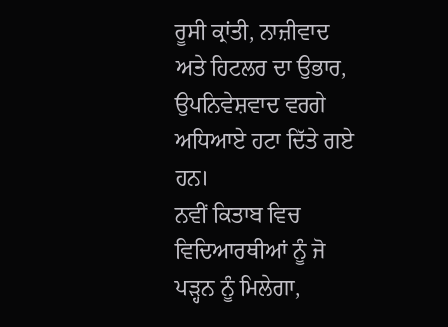ਰੂਸੀ ਕ੍ਰਾਂਤੀ, ਨਾਜ਼ੀਵਾਦ ਅਤੇ ਹਿਟਲਰ ਦਾ ਉਭਾਰ, ਉਪਨਿਵੇਸ਼ਵਾਦ ਵਰਗੇ ਅਧਿਆਏ ਹਟਾ ਦਿੱਤੇ ਗਏ ਹਨ।
ਨਵੀਂ ਕਿਤਾਬ ਵਿਚ ਵਿਦਿਆਰਥੀਆਂ ਨੂੰ ਜੋ ਪੜ੍ਹਨ ਨੂੰ ਮਿਲੇਗਾ,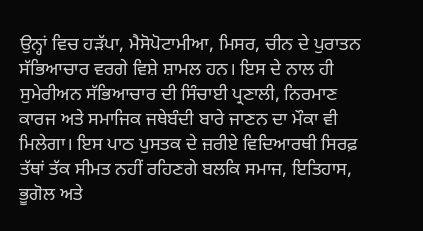ਉਨ੍ਹਾਂ ਵਿਚ ਹੜੱਪਾ, ਮੈਸੋਪੋਟਾਮੀਆ, ਮਿਸਰ, ਚੀਨ ਦੇ ਪੁਰਾਤਨ ਸੱਭਿਆਚਾਰ ਵਰਗੇ ਵਿਸ਼ੇ ਸ਼ਾਮਲ ਹਨ। ਇਸ ਦੇ ਨਾਲ ਹੀ ਸੁਮੇਰੀਅਨ ਸੱਭਿਆਚਾਰ ਦੀ ਸਿੰਚਾਈ ਪ੍ਰਣਾਲੀ, ਨਿਰਮਾਣ ਕਾਰਜ ਅਤੇ ਸਮਾਜਿਕ ਜਥੇਬੰਦੀ ਬਾਰੇ ਜਾਣਨ ਦਾ ਮੌਕਾ ਵੀ ਮਿਲੇਗਾ। ਇਸ ਪਾਠ ਪੁਸਤਕ ਦੇ ਜ਼ਰੀਏ ਵਿਦਿਆਰਥੀ ਸਿਰਫ਼ ਤੱਥਾਂ ਤੱਕ ਸੀਮਤ ਨਹੀਂ ਰਹਿਣਗੇ ਬਲਕਿ ਸਮਾਜ, ਇਤਿਹਾਸ, ਭੂਗੋਲ ਅਤੇ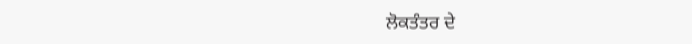ਲੋਕਤੰਤਰ ਦੇ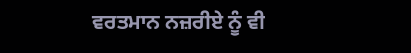ਵਰਤਮਾਨ ਨਜ਼ਰੀਏ ਨੂੰ ਵੀ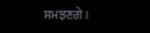ਸਮਝਣਗੇ।